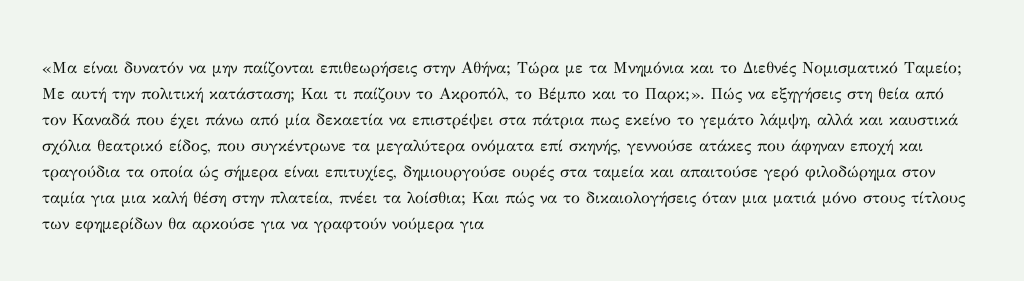«Μα είναι δυνατόν να μην παίζονται επιθεωρήσεις στην Αθήνα; Τώρα με τα Μνημόνια και το Διεθνές Νομισματικό Ταμείο; Με αυτή την πολιτική κατάσταση; Και τι παίζουν το Ακροπόλ, το Βέμπο και το Παρκ;». Πώς να εξηγήσεις στη θεία από τον Καναδά που έχει πάνω από μία δεκαετία να επιστρέψει στα πάτρια πως εκείνο το γεμάτο λάμψη, αλλά και καυστικά σχόλια θεατρικό είδος, που συγκέντρωνε τα μεγαλύτερα ονόματα επί σκηνής, γεννούσε ατάκες που άφηναν εποχή και τραγούδια τα οποία ώς σήμερα είναι επιτυχίες, δημιουργούσε ουρές στα ταμεία και απαιτούσε γερό φιλοδώρημα στον ταμία για μια καλή θέση στην πλατεία, πνέει τα λοίσθια; Και πώς να το δικαιολογήσεις όταν μια ματιά μόνο στους τίτλους των εφημερίδων θα αρκούσε για να γραφτούν νούμερα για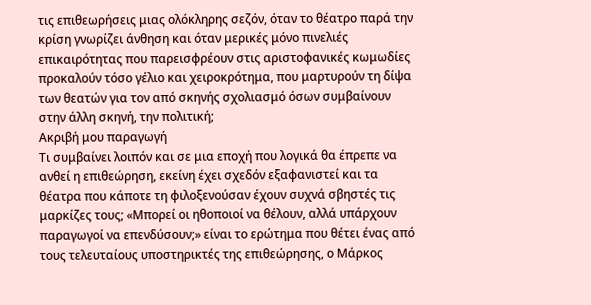τις επιθεωρήσεις μιας ολόκληρης σεζόν, όταν το θέατρο παρά την κρίση γνωρίζει άνθηση και όταν μερικές μόνο πινελιές επικαιρότητας που παρεισφρέουν στις αριστοφανικές κωμωδίες προκαλούν τόσο γέλιο και χειροκρότημα, που μαρτυρούν τη δίψα των θεατών για τον από σκηνής σχολιασμό όσων συμβαίνουν στην άλλη σκηνή, την πολιτική;
Ακριβή μου παραγωγή
Τι συμβαίνει λοιπόν και σε μια εποχή που λογικά θα έπρεπε να ανθεί η επιθεώρηση, εκείνη έχει σχεδόν εξαφανιστεί και τα θέατρα που κάποτε τη φιλοξενούσαν έχουν συχνά σβηστές τις μαρκίζες τους; «Μπορεί οι ηθοποιοί να θέλουν, αλλά υπάρχουν παραγωγοί να επενδύσουν;» είναι το ερώτημα που θέτει ένας από τους τελευταίους υποστηρικτές της επιθεώρησης, ο Μάρκος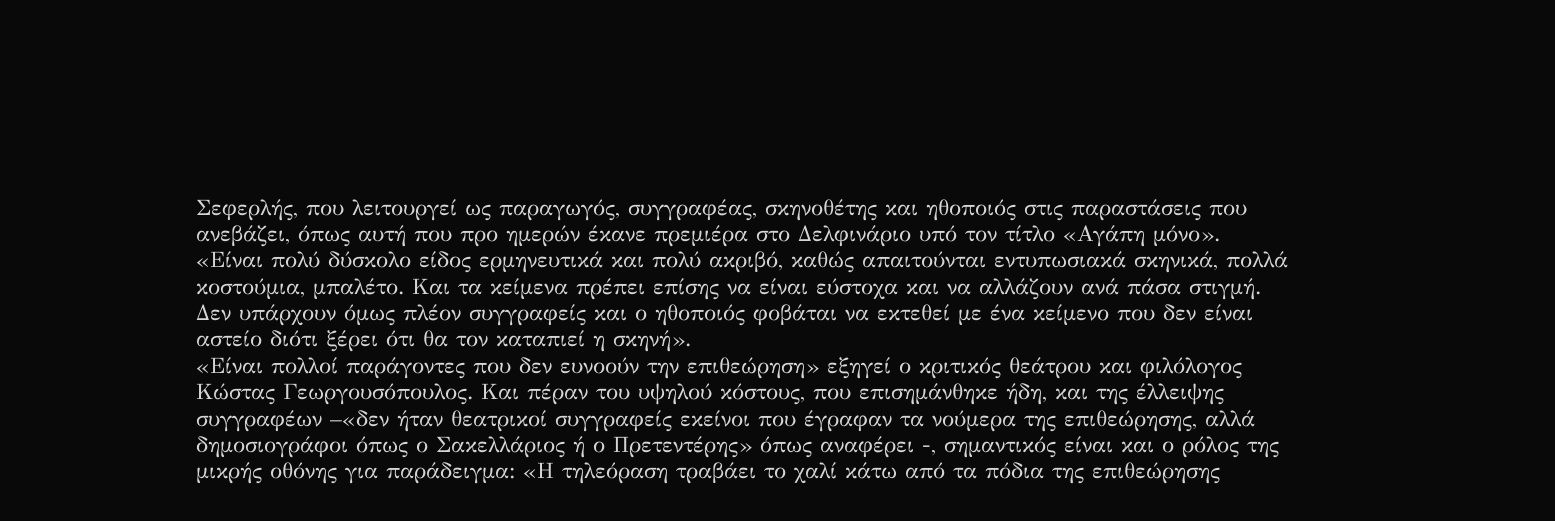Σεφερλής, που λειτουργεί ως παραγωγός, συγγραφέας, σκηνοθέτης και ηθοποιός στις παραστάσεις που ανεβάζει, όπως αυτή που προ ημερών έκανε πρεμιέρα στο Δελφινάριο υπό τον τίτλο «Αγάπη μόνο». «Είναι πολύ δύσκολο είδος ερμηνευτικά και πολύ ακριβό, καθώς απαιτούνται εντυπωσιακά σκηνικά, πολλά κοστούμια, μπαλέτο. Και τα κείμενα πρέπει επίσης να είναι εύστοχα και να αλλάζουν ανά πάσα στιγμή. Δεν υπάρχουν όμως πλέον συγγραφείς και ο ηθοποιός φοβάται να εκτεθεί με ένα κείμενο που δεν είναι αστείο διότι ξέρει ότι θα τον καταπιεί η σκηνή».
«Είναι πολλοί παράγοντες που δεν ευνοούν την επιθεώρηση» εξηγεί ο κριτικός θεάτρου και φιλόλογος Κώστας Γεωργουσόπουλος. Και πέραν του υψηλού κόστους, που επισημάνθηκε ήδη, και της έλλειψης συγγραφέων –«δεν ήταν θεατρικοί συγγραφείς εκείνοι που έγραφαν τα νούμερα της επιθεώρησης, αλλά δημοσιογράφοι όπως ο Σακελλάριος ή ο Πρετεντέρης» όπως αναφέρει -, σημαντικός είναι και ο ρόλος της μικρής οθόνης για παράδειγμα: «Η τηλεόραση τραβάει το χαλί κάτω από τα πόδια της επιθεώρησης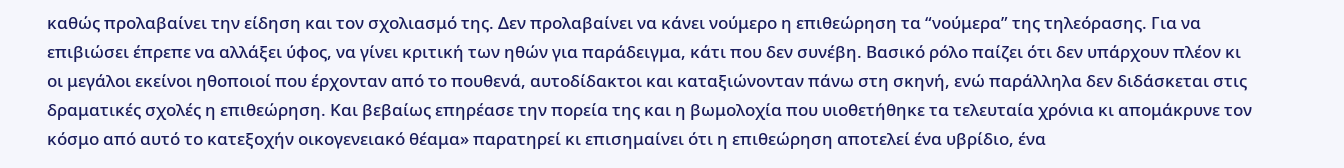καθώς προλαβαίνει την είδηση και τον σχολιασμό της. Δεν προλαβαίνει να κάνει νούμερο η επιθεώρηση τα “νούμερα” της τηλεόρασης. Για να επιβιώσει έπρεπε να αλλάξει ύφος, να γίνει κριτική των ηθών για παράδειγμα, κάτι που δεν συνέβη. Βασικό ρόλο παίζει ότι δεν υπάρχουν πλέον κι οι μεγάλοι εκείνοι ηθοποιοί που έρχονταν από το πουθενά, αυτοδίδακτοι και καταξιώνονταν πάνω στη σκηνή, ενώ παράλληλα δεν διδάσκεται στις δραματικές σχολές η επιθεώρηση. Και βεβαίως επηρέασε την πορεία της και η βωμολοχία που υιοθετήθηκε τα τελευταία χρόνια κι απομάκρυνε τον κόσμο από αυτό το κατεξοχήν οικογενειακό θέαμα» παρατηρεί κι επισημαίνει ότι η επιθεώρηση αποτελεί ένα υβρίδιο, ένα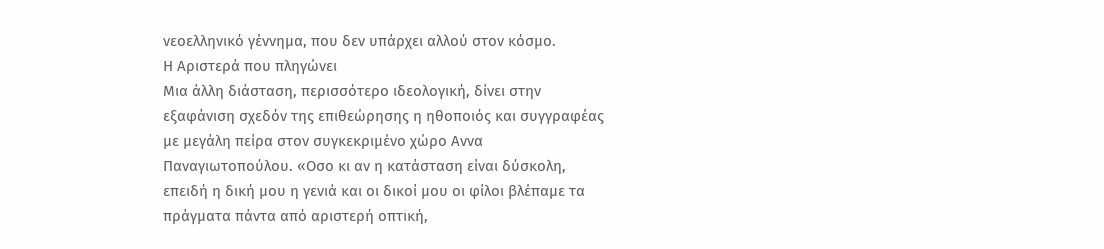νεοελληνικό γέννημα, που δεν υπάρχει αλλού στον κόσμο.
Η Αριστερά που πληγώνει
Μια άλλη διάσταση, περισσότερο ιδεολογική, δίνει στην εξαφάνιση σχεδόν της επιθεώρησης η ηθοποιός και συγγραφέας με μεγάλη πείρα στον συγκεκριμένο χώρο Αννα Παναγιωτοπούλου. «Οσο κι αν η κατάσταση είναι δύσκολη, επειδή η δική μου η γενιά και οι δικοί μου οι φίλοι βλέπαμε τα πράγματα πάντα από αριστερή οπτική,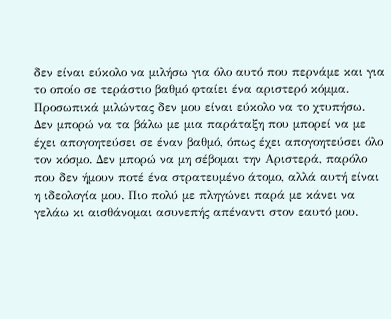δεν είναι εύκολο να μιλήσω για όλο αυτό που περνάμε και για το οποίο σε τεράστιο βαθμό φταίει ένα αριστερό κόμμα. Προσωπικά μιλώντας δεν μου είναι εύκολο να το χτυπήσω. Δεν μπορώ να τα βάλω με μια παράταξη που μπορεί να με έχει απογοητεύσει σε έναν βαθμό, όπως έχει απογοητεύσει όλο τον κόσμο. Δεν μπορώ να μη σέβομαι την Αριστερά, παρόλο που δεν ήμουν ποτέ ένα στρατευμένο άτομο, αλλά αυτή είναι η ιδεολογία μου. Πιο πολύ με πληγώνει παρά με κάνει να γελάω κι αισθάνομαι ασυνεπής απέναντι στον εαυτό μου.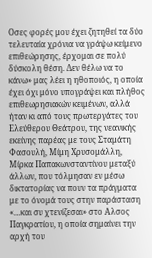Οσες φορές μου έχει ζητηθεί τα δύο τελευταία χρόνια να γράψω κείμενο επιθεώρησης, έρχομαι σε πολύ δύσκολη θέση. Δεν θέλω να το κάνω» μας λέει η ηθοποιός, η οποία έχει όχι μόνο υπογράψει και πλήθος επιθεωρησιακών κειμένων, αλλά ήταν κι από τους πρωτεργάτες του Ελεύθερου Θεάτρου, της νεανικής εκείνης παρέας με τους Σταμάτη Φασουλή, Μίμη Χρυσομάλλη, Μίρκα Παπακωνσταντίνου μεταξύ άλλων, που τόλμησαν εν μέσω δικτατορίας να πουν τα πράγματα με το όνομά τους στην παράσταση «…και συ χτενίζεσαι» στο Αλσος Παγκρατίου, η οποία σημαίνει την αρχή του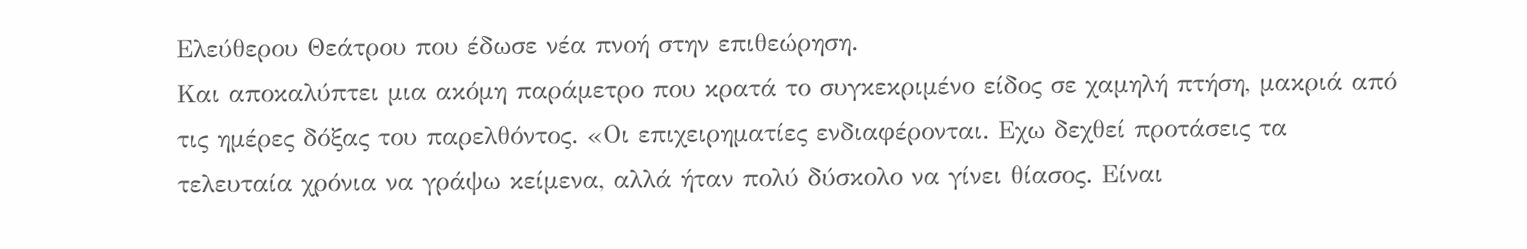Ελεύθερου Θεάτρου που έδωσε νέα πνοή στην επιθεώρηση.
Και αποκαλύπτει μια ακόμη παράμετρο που κρατά το συγκεκριμένο είδος σε χαμηλή πτήση, μακριά από τις ημέρες δόξας του παρελθόντος. «Οι επιχειρηματίες ενδιαφέρονται. Εχω δεχθεί προτάσεις τα τελευταία χρόνια να γράψω κείμενα, αλλά ήταν πολύ δύσκολο να γίνει θίασος. Είναι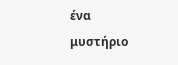ένα μυστήριο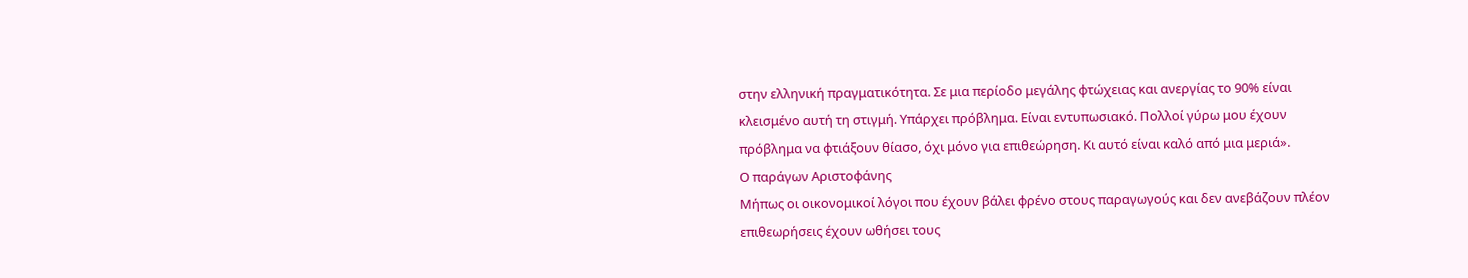στην ελληνική πραγματικότητα. Σε μια περίοδο μεγάλης φτώχειας και ανεργίας το 90% είναι κλεισμένο αυτή τη στιγμή. Υπάρχει πρόβλημα. Είναι εντυπωσιακό. Πολλοί γύρω μου έχουν πρόβλημα να φτιάξουν θίασο, όχι μόνο για επιθεώρηση. Κι αυτό είναι καλό από μια μεριά».
Ο παράγων Αριστοφάνης
Μήπως οι οικονομικοί λόγοι που έχουν βάλει φρένο στους παραγωγούς και δεν ανεβάζουν πλέον επιθεωρήσεις έχουν ωθήσει τους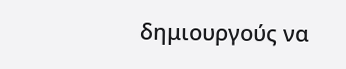δημιουργούς να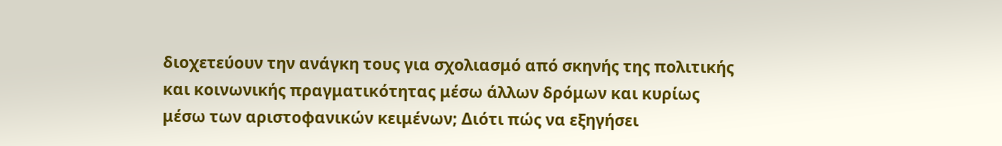διοχετεύουν την ανάγκη τους για σχολιασμό από σκηνής της πολιτικής και κοινωνικής πραγματικότητας μέσω άλλων δρόμων και κυρίως μέσω των αριστοφανικών κειμένων; Διότι πώς να εξηγήσει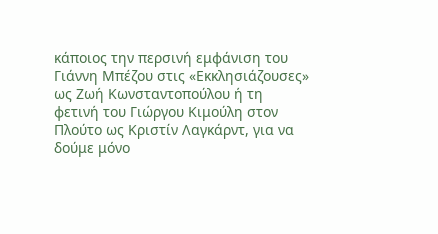κάποιος την περσινή εμφάνιση του Γιάννη Μπέζου στις «Εκκλησιάζουσες» ως Ζωή Κωνσταντοπούλου ή τη φετινή του Γιώργου Κιμούλη στον Πλούτο ως Κριστίν Λαγκάρντ, για να δούμε μόνο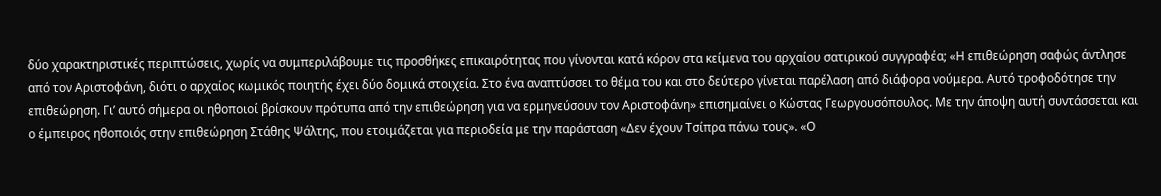δύο χαρακτηριστικές περιπτώσεις, χωρίς να συμπεριλάβουμε τις προσθήκες επικαιρότητας που γίνονται κατά κόρον στα κείμενα του αρχαίου σατιρικού συγγραφέα; «Η επιθεώρηση σαφώς άντλησε από τον Αριστοφάνη, διότι ο αρχαίος κωμικός ποιητής έχει δύο δομικά στοιχεία. Στο ένα αναπτύσσει το θέμα του και στο δεύτερο γίνεται παρέλαση από διάφορα νούμερα. Αυτό τροφοδότησε την επιθεώρηση. Γι’ αυτό σήμερα οι ηθοποιοί βρίσκουν πρότυπα από την επιθεώρηση για να ερμηνεύσουν τον Αριστοφάνη» επισημαίνει ο Κώστας Γεωργουσόπουλος. Με την άποψη αυτή συντάσσεται και ο έμπειρος ηθοποιός στην επιθεώρηση Στάθης Ψάλτης, που ετοιμάζεται για περιοδεία με την παράσταση «Δεν έχουν Τσίπρα πάνω τους». «Ο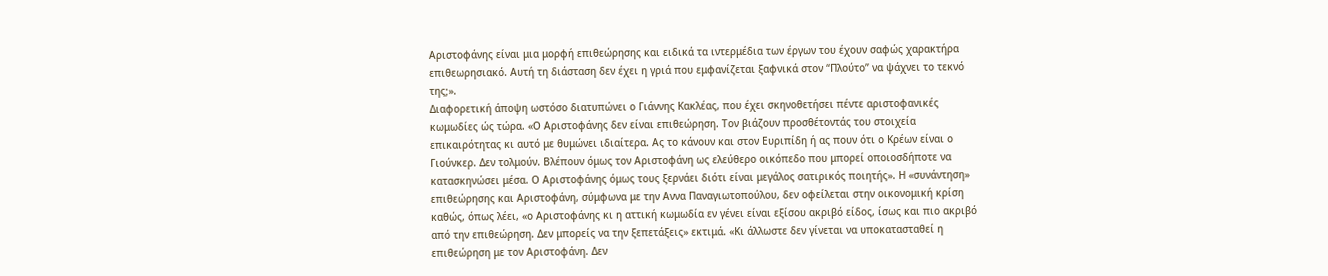Αριστοφάνης είναι μια μορφή επιθεώρησης και ειδικά τα ιντερμέδια των έργων του έχουν σαφώς χαρακτήρα επιθεωρησιακό. Αυτή τη διάσταση δεν έχει η γριά που εμφανίζεται ξαφνικά στον “Πλούτο” να ψάχνει το τεκνό της;».
Διαφορετική άποψη ωστόσο διατυπώνει ο Γιάννης Κακλέας, που έχει σκηνοθετήσει πέντε αριστοφανικές κωμωδίες ώς τώρα. «Ο Αριστοφάνης δεν είναι επιθεώρηση. Τον βιάζουν προσθέτοντάς του στοιχεία επικαιρότητας κι αυτό με θυμώνει ιδιαίτερα. Ας το κάνουν και στον Ευριπίδη ή ας πουν ότι ο Κρέων είναι ο Γιούνκερ. Δεν τολμούν. Βλέπουν όμως τον Αριστοφάνη ως ελεύθερο οικόπεδο που μπορεί οποιοσδήποτε να κατασκηνώσει μέσα. Ο Αριστοφάνης όμως τους ξερνάει διότι είναι μεγάλος σατιρικός ποιητής». Η «συνάντηση» επιθεώρησης και Αριστοφάνη, σύμφωνα με την Αννα Παναγιωτοπούλου, δεν οφείλεται στην οικονομική κρίση καθώς, όπως λέει, «ο Αριστοφάνης κι η αττική κωμωδία εν γένει είναι εξίσου ακριβό είδος, ίσως και πιο ακριβό από την επιθεώρηση. Δεν μπορείς να την ξεπετάξεις» εκτιμά. «Κι άλλωστε δεν γίνεται να υποκατασταθεί η επιθεώρηση με τον Αριστοφάνη. Δεν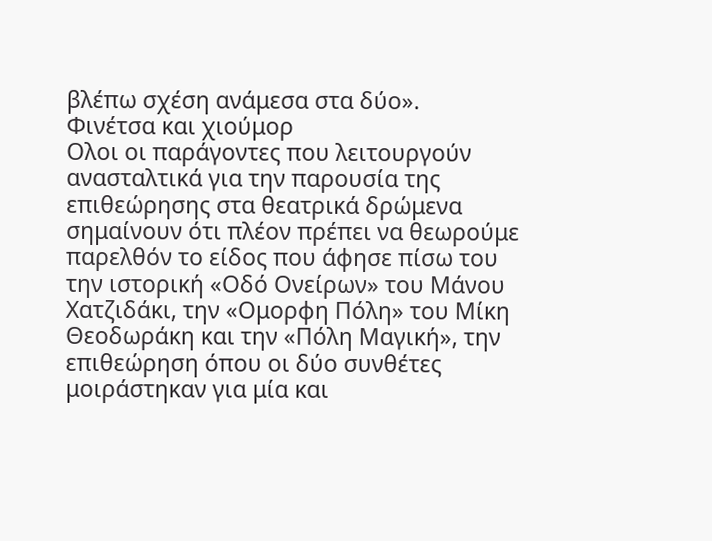βλέπω σχέση ανάμεσα στα δύο».
Φινέτσα και χιούμορ
Ολοι οι παράγοντες που λειτουργούν ανασταλτικά για την παρουσία της επιθεώρησης στα θεατρικά δρώμενα σημαίνουν ότι πλέον πρέπει να θεωρούμε παρελθόν το είδος που άφησε πίσω του την ιστορική «Οδό Ονείρων» του Μάνου Χατζιδάκι, την «Ομορφη Πόλη» του Μίκη Θεοδωράκη και την «Πόλη Μαγική», την επιθεώρηση όπου οι δύο συνθέτες μοιράστηκαν για μία και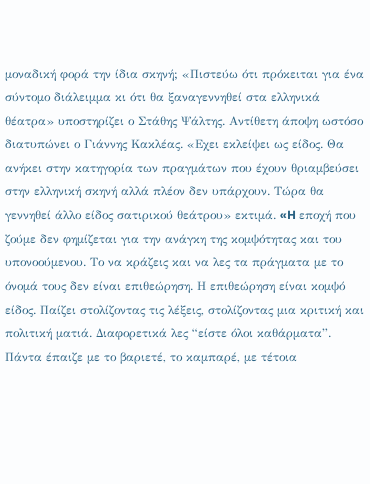μοναδική φορά την ίδια σκηνή; «Πιστεύω ότι πρόκειται για ένα σύντομο διάλειμμα κι ότι θα ξαναγεννηθεί στα ελληνικά θέατρα» υποστηρίζει ο Στάθης Ψάλτης. Αντίθετη άποψη ωστόσο διατυπώνει ο Γιάννης Κακλέας. «Εχει εκλείψει ως είδος. Θα ανήκει στην κατηγορία των πραγμάτων που έχουν θριαμβεύσει στην ελληνική σκηνή αλλά πλέον δεν υπάρχουν. Τώρα θα γεννηθεί άλλο είδος σατιρικού θεάτρου» εκτιμά. «H εποχή που ζούμε δεν φημίζεται για την ανάγκη της κομψότητας και του υπονοούμενου. Το να κράζεις και να λες τα πράγματα με το όνομά τους δεν είναι επιθεώρηση. Η επιθεώρηση είναι κομψό είδος. Παίζει στολίζοντας τις λέξεις, στολίζοντας μια κριτική και πολιτική ματιά. Διαφορετικά λες “είστε όλοι καθάρματα”. Πάντα έπαιζε με το βαριετέ, το καμπαρέ, με τέτοια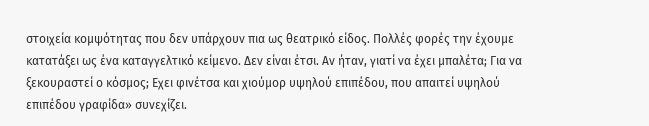στοιχεία κομψότητας που δεν υπάρχουν πια ως θεατρικό είδος. Πολλές φορές την έχουμε κατατάξει ως ένα καταγγελτικό κείμενο. Δεν είναι έτσι. Αν ήταν, γιατί να έχει μπαλέτα; Για να ξεκουραστεί ο κόσμος; Εχει φινέτσα και χιούμορ υψηλού επιπέδου, που απαιτεί υψηλού επιπέδου γραφίδα» συνεχίζει.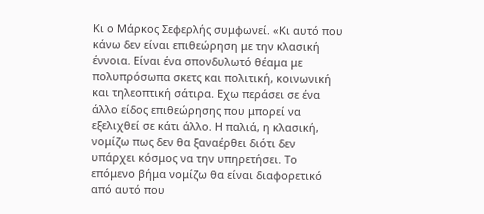Κι ο Μάρκος Σεφερλής συμφωνεί. «Κι αυτό που κάνω δεν είναι επιθεώρηση με την κλασική έννοια. Είναι ένα σπονδυλωτό θέαμα με πολυπρόσωπα σκετς και πολιτική, κοινωνική και τηλεοπτική σάτιρα. Εχω περάσει σε ένα άλλο είδος επιθεώρησης που μπορεί να εξελιχθεί σε κάτι άλλο. Η παλιά, η κλασική, νομίζω πως δεν θα ξαναέρθει διότι δεν υπάρχει κόσμος να την υπηρετήσει. Το επόμενο βήμα νομίζω θα είναι διαφορετικό από αυτό που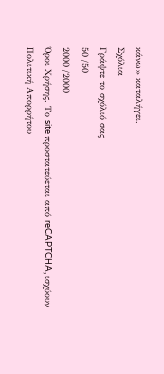κάνω» καταλήγει.
Σχόλια
Γράψτε το σχόλιό σας
50 /50
2000 /2000
Όροι Χρήσης. Το site προστατεύεται από reCAPTCHA, ισχύουν Πολιτική Απορρήτου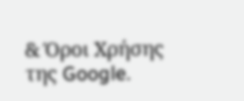& Όροι Χρήσης της Google.